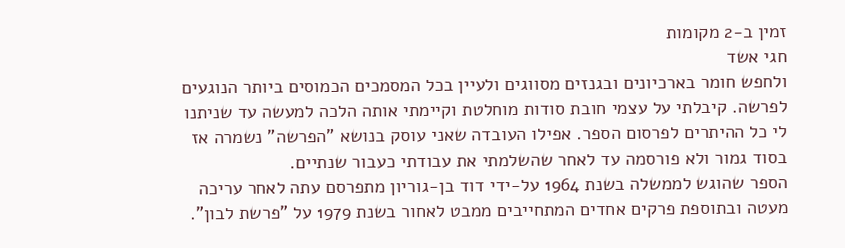זמין ב-2 מקומות
חגי אשד
ולחפש חומר בארכיונים ובגנזים מסווגים ולעיין בכל המסמכים הכמוסים ביותר הנוגעים לפרשה. קיבלתי על עצמי חובת סודות מוחלטת וקיימתי אותה הלכה למעשה עד שניתנו לי כל ההיתרים לפרסום הספר. אפילו העובדה שאני עוסק בנושא "הפרשה" נשמרה אז בסוד גמור ולא פורסמה עד לאחר שהשלמתי את עבודתי כעבור שנתיים.
הספר שהוגש לממשלה בשנת 1964 על-ידי דוד בן-גוריון מתפרסם עתה לאחר עריכה מעטה ובתוספת פרקים אחדים המתחייבים ממבט לאחור בשנת 1979 על "פרשת לבון".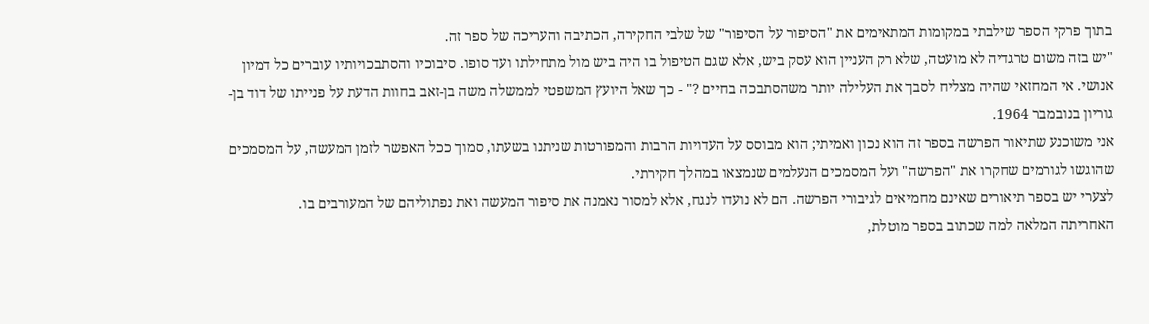בתוך פרקי הספר שילבתי במקומות המתאימים את "הסיפור על הסיפור" של שלבי החקירה, הכתיבה והעריכה של ספר זה.
"יש בזה משום טרגדיה לא מועטה, שלא רק העניין הוא עסק ביש, אלא שגם הטיפול בו היה ביש מול מתחילתו ועד סופו. סיבוכיו והסתבכויותיו עוברים כל דמיון אנושי. אי המחזאי שהיה מצליח לסבך את העלילה יותר משהסתבכה בחיים ?" - כך שאל היועץ המשפטי לממשלה משה בן-זאב בחוות הדעת על פנייתו של דוד בן-גוריון בנובמבר 1964.
אני משוכנע שתיאור הפרשה בספר זה הוא נכון ואמיתי; הוא מבוסס על העדויות הרבות והמפורטות שניתנו בשעתו, סמוך ככל האפשר לזמן המעשה, על המסמכים שהוגשו לגורמים שחקרו את "הפרשה" ועל המסמכים הנעלמים שנמצאו במהלך חקירתי.
לצערי יש בספר תיאורים שאינם מחמיאים לגיבורי הפרשה. הם לא נועדו לנגח, אלא למסור נאמנה את סיפור המעשה ואת נפתוליהם של המעורבים בו.
האחריתה המלאה למה שכתוב בספר מוטלת,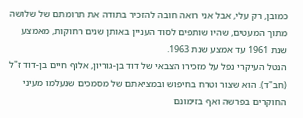כמובן, רק עלי, אבל אני רואה חובה להזכיר בתודה את תרומתם של שלושה מתוך המעטים, שהיו שותפים לסוד העניין באותן שנים רחוקות, מאמצע שנת 1961 עד אמצע שנת 1963.
הנטל העיקרי נפל על מזכירו הצבאי של דוד בן-גוריון, אלוף חיים בן-דוד ז"ל (חב"ד). הוא שצור וטרח בחיפוש ובמציאתם של מסמכים שנעלמו מעיני החוקרים בפרשה ואף בזימונם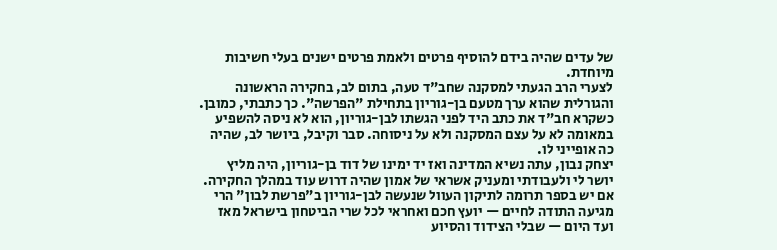של עדים שהיה בידם להוסיף פרטים ולאמת פרטים ישנים בעלי חשיבות מיוחדת.
לצערי הרב הגעתי למסקנה שחב"ד טעה, בתום לב, בחקירה הראשונה והגורלית שהוא ערך מטעם בן-גוריון בתחילת "הפרשה". כך כתבתי, כמובן. כשקרא חב"ד את כתב היד לפני הגשתו לבן-גוריון, הוא לא ניסה להשפיע במאומה לא על עצם המסקנה ולא על ניסוחה. סבר וקיבל, ביושר לב, שהיה כה אופייני לו.
יצחק נבון, עתה נשיא המדינה ואז יד ימינו של דוד בן-גוריון, היה מליץ יושר לי ולעבודתי ומעניק אשראי של אמון שהיה דרוש עוד במהלך החקירה.
אם יש בספר תרומה לתיקון העוול שנעשה לבן-גוריון ב"פרשת לבון" הרי מגיעה התודה לחיים — יועץ חכם ואחראי לכל שרי הביטחון בישראל מאז ועד היום — שבלי הצידוד והסיוע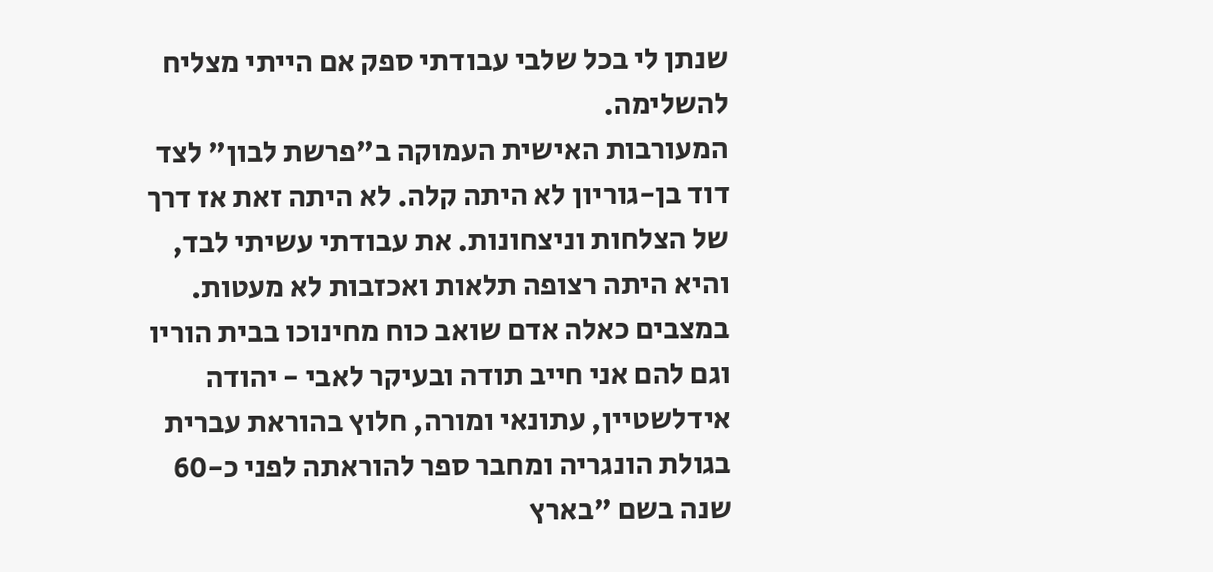שנתן לי בכל שלבי עבודתי ספק אם הייתי מצליח להשלימה.
המעורבות האישית העמוקה ב"פרשת לבון" לצד דוד בן-גוריון לא היתה קלה. לא היתה זאת אז דרך של הצלחות וניצחונות. את עבודתי עשיתי לבד, והיא היתה רצופה תלאות ואכזבות לא מעטות. במצבים כאלה אדם שואב כוח מחינוכו בבית הוריו וגם להם אני חייב תודה ובעיקר לאבי - יהודה אידלשטיין, עתונאי ומורה, חלוץ בהוראת עברית בגולת הונגריה ומחבר ספר להוראתה לפני כ-60 שנה בשם "בארץ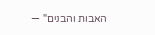האבות והבנים" —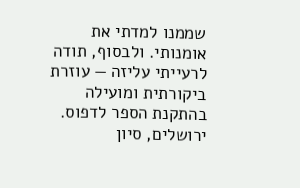שממנו למדתי את אומנותי. ולבסוף, תודה לרעייתי עליזה — עוזרת ביקורתית ומועילה בהתקנת הספר לדפוס.
ירושלים, סיון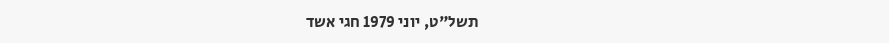תשל"ט, יוני 1979 חגי אשד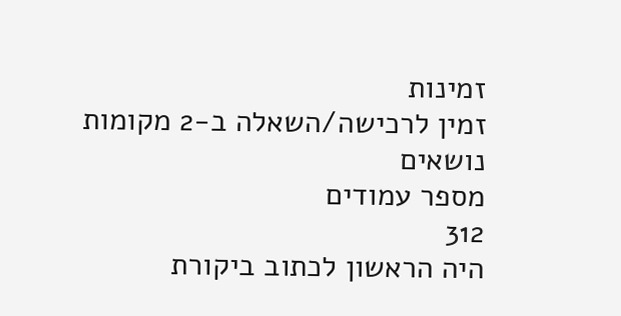זמינות
זמין לרכישה/השאלה ב-2 מקומות
נושאים
מספר עמודים
312
היה הראשון לכתוב ביקורת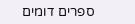ספרים דומים